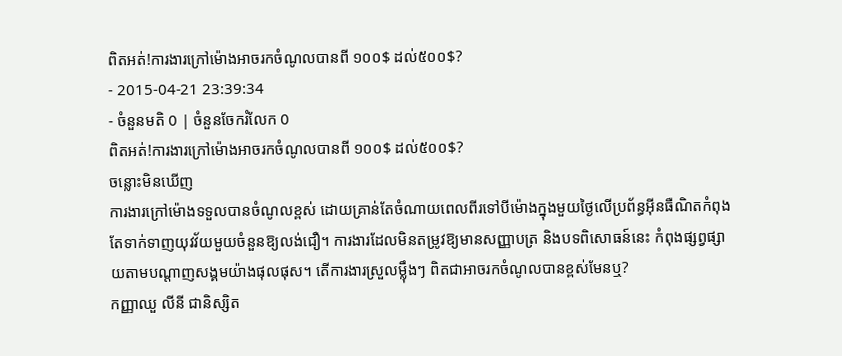ពិតអត់!ការងារក្រៅម៉ោងអាចរកចំណូលបានពី ១០០$ ដល់៥០០$?
- 2015-04-21 23:39:34
- ចំនួនមតិ 0 | ចំនួនចែករំលែក 0
ពិតអត់!ការងារក្រៅម៉ោងអាចរកចំណូលបានពី ១០០$ ដល់៥០០$?
ចន្លោះមិនឃើញ
ការងារក្រៅម៉ោងទទួលបានចំណូលខ្ពស់ ដោយគ្រាន់តែចំណាយពេលពីរទៅបីម៉ោងក្នុងមួយថ្ងៃលើប្រព័ន្ធអ៊ីនធឺណិតកំពុងតែទាក់ទាញយុវវ័យមួយចំនួនឱ្យលង់ជឿ។ ការងារដែលមិនតម្រូវឱ្យមានសញ្ញាបត្រ និងបទពិសោធន៍នេះ កំពុងផ្សព្វផ្សាយតាមបណ្តាញសង្គមយ៉ាងផុលផុស។ តើការងារស្រួលម្ល៉ឹងៗ ពិតជាអាចរកចំណូលបានខ្ពស់មែនឬ?
កញ្ញាឈួ លីនី ជានិស្សិត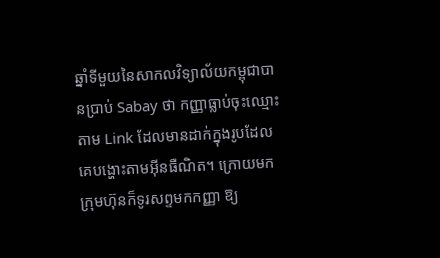ឆ្នាំទីមួយនៃសាកលវិទ្យាល័យកម្ពុជាបានប្រាប់ Sabay ថា កញ្ញាធ្លាប់ចុះឈ្មោះតាម Link ដែលមានដាក់ក្នុងរូបដែលគេបង្ហោះតាមអ៊ីនធឺណិត។ ក្រោយមកក្រុមហ៊ុនក៏ទូរសព្ទមកកញ្ញា ឱ្យ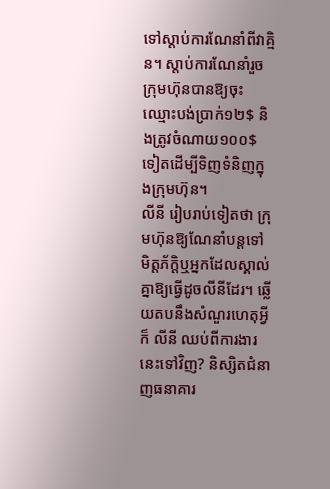ទៅស្ដាប់ការណែនាំពីវាគ្មិន។ ស្ដាប់ការណែនាំរួច ក្រុមហ៊ុនបានឱ្យចុះឈ្មោះបង់ប្រាក់១២$ និងត្រូវចំណាយ១០០$ទៀតដើម្បីទិញទំនិញក្នុងក្រុមហ៊ុន។
លីនី រៀបរាប់ទៀតថា ក្រុមហ៊ុនឱ្យណែនាំបន្តទៅមិត្តភ័ក្ដិឬអ្នកដែលស្គាល់គ្នាឱ្យធ្វើដូចលីនីដែរ។ ឆ្លើយតបនឹងសំណួរហេតុអ្វីក៏ លីនី ឈប់ពីការងារនេះទៅវិញ? និស្សិតជំនាញធនាគារ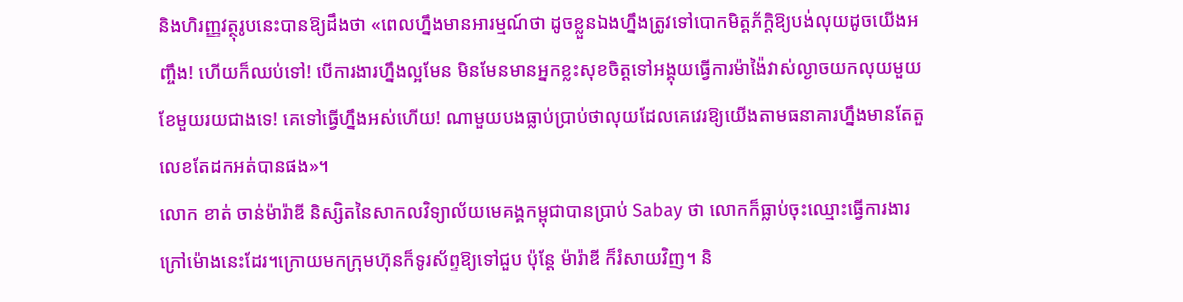និងហិរញ្ញវត្ថុរូបនេះបានឱ្យដឹងថា «ពេលហ្នឹងមានអារម្មណ៍ថា ដូចខ្លួនឯងហ្នឹងត្រូវទៅបោកមិត្តភ័ក្ដិឱ្យបង់លុយដូចយើងអញ្ចឹង! ហើយក៏ឈប់ទៅ! បើការងារហ្នឹងល្អមែន មិនមែនមានអ្នកខ្លះសុខចិត្តទៅអង្គុយធ្វើការម៉ាង៉ៃវាស់ល្ងាចយកលុយមួយខែមួយរយជាងទេ! គេទៅធ្វើហ្នឹងអស់ហើយ! ណាមួយបងធ្លាប់ប្រាប់ថាលុយដែលគេវេរឱ្យយើងតាមធនាគារហ្នឹងមានតែតួលេខតែដកអត់បានផង»។
លោក ខាត់ ចាន់ម៉ារ៉ាឌី និស្សិតនៃសាកលវិទ្យាល័យមេគង្គកម្ពុជាបានប្រាប់ Sabay ថា លោកក៏ធ្លាប់ចុះឈ្មោះធ្វើការងារក្រៅម៉ោងនេះដែរ។ក្រោយមកក្រុមហ៊ុនក៏ទូរស័ព្ទឱ្យទៅជួប ប៉ុន្តែ ម៉ារ៉ាឌី ក៏រំសាយវិញ។ និ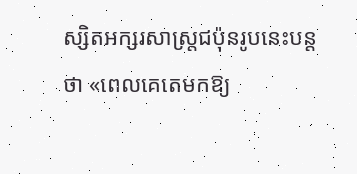ស្សិតអក្សរសាស្ត្រជប៉ុនរូបនេះបន្តថា «ពេលគេតេមកឱ្យ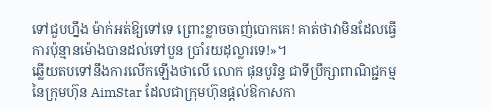ទៅជួបហ្នឹង ម៉ាក់អត់ឱ្យទៅទេ ព្រោះខ្លាចចាញ់បោកគេ! គាត់ថាវាមិនដែលធ្វើការប៉ុន្មានម៉ោងបានដល់ទៅបួន ប្រាំរយដុល្លារទេ!»។
ឆ្លើយតបទៅនឹងការលើកឡើងថាលើ លោក ផុនបូរិន្ទ ជាទីប្រឹក្សាពាណិជ្ជកម្មនៃក្រុមហ៊ុន AimStar ដែលជាក្រុមហ៊ុនផ្ដល់ឱកាសកា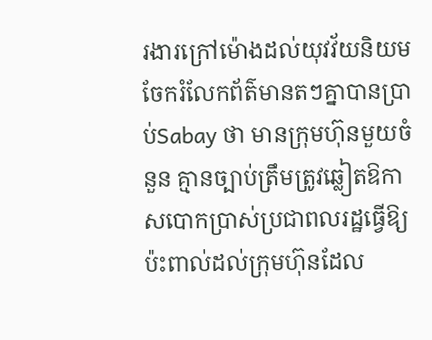រងារក្រៅម៉ោងដល់យុវវ័យនិយមចែករំលែកព័ត៌មានតៗគ្នាបានប្រាប់Sabay ថា មានក្រុមហ៊ុនមួយចំនួន គ្មានច្បាប់ត្រឹមត្រូវឆ្លៀតឱកាសបោកប្រាស់ប្រជាពលរដ្ឋធ្វើឱ្យប៉ះពាល់ដល់ក្រុមហ៊ុនដែល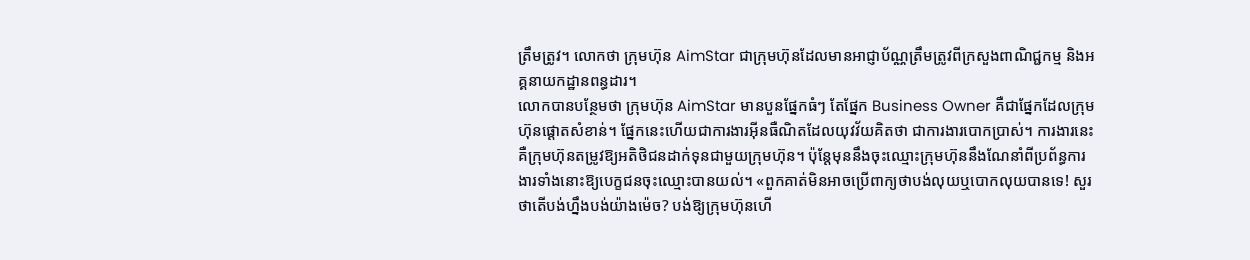ត្រឹមត្រូវ។ លោកថា ក្រុមហ៊ុន AimStar ជាក្រុមហ៊ុនដែលមានអាជ្ញាប័ណ្ណត្រឹមត្រូវពីក្រសួងពាណិជ្ជកម្ម និងអគ្គនាយកដ្ឋានពន្ធដារ។
លោកបានបន្ថែមថា ក្រុមហ៊ុន AimStar មានបួនផ្នែកធំៗ តែផ្នែក Business Owner គឺជាផ្នែកដែលក្រុមហ៊ុនផ្ដោតសំខាន់។ ផ្នែកនេះហើយជាការងារអ៊ីនធឺណិតដែលយុវវ័យគិតថា ជាការងារបោកប្រាស់។ ការងារនេះគឺក្រុមហ៊ុនតម្រូវឱ្យអតិថិជនដាក់ទុនជាមួយក្រុមហ៊ុន។ ប៉ុន្តែមុននឹងចុះឈ្មោះក្រុមហ៊ុននឹងណែនាំពីប្រព័ន្ធការងារទាំងនោះឱ្យបេក្ខជនចុះឈ្មោះបានយល់។ «ពួកគាត់មិនអាចប្រើពាក្យថាបង់លុយឬបោកលុយបានទេ! សួរថាតើបង់ហ្នឹងបង់យ៉ាងម៉េច? បង់ឱ្យក្រុមហ៊ុនហើ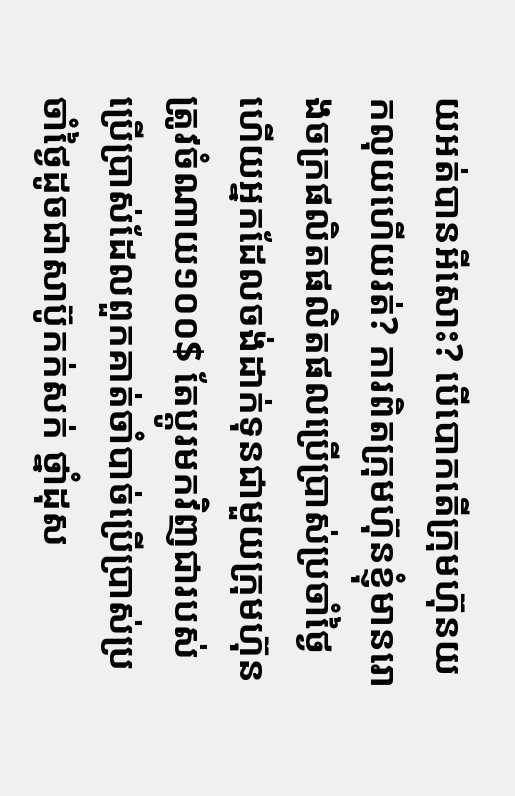យអត់បានអីសោះ? បើបោកតើក្រុមហ៊ុនយកលុយហើយរត់? ការពិតក្រុមហ៊ុនខ្ញុំមានរោងចក្រផលិតផលិតផលប្រើប្រាស់ប្រចាំថ្ងៃ ហើយអ្នកដែលចង់ដាក់ទុនជាមួយក្រុមហ៊ុនត្រូវចំណាយ១០០$ តែប្ដូរមកវិញជារបស់ប្រើប្រាស់ដែលពួកគាត់ចាំបាច់ប្រើប្រាស់ប្រចាំថ្ងៃដូចជាសាប៊ូកក់សក់ ថ្នាំដុស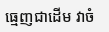ធ្មេញជាដើម វាចំ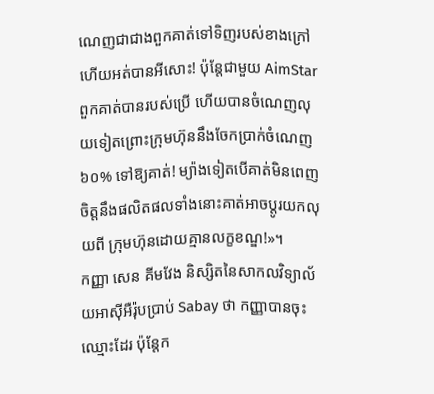ណេញជាជាងពួកគាត់ទៅទិញរបស់ខាងក្រៅ ហើយអត់បានអីសោះ! ប៉ុន្តែជាមួយ AimStar ពួកគាត់បានរបស់ប្រើ ហើយបានចំណេញលុយទៀតព្រោះក្រុមហ៊ុននឹងចែកប្រាក់ចំណេញ៦០% ទៅឱ្យគាត់! ម្យ៉ាងទៀតបើគាត់មិនពេញចិត្តនឹងផលិតផលទាំងនោះគាត់អាចប្ដូរយកលុយពី ក្រុមហ៊ុនដោយគ្មានលក្ខខណ្ឌ!»។
កញ្ញា សេន គីមវែង និស្សិតនៃសាកលវិទ្យាល័យអាស៊ីអឺរ៉ុបប្រាប់ Sabay ថា កញ្ញាបានចុះឈ្មោះដែរ ប៉ុន្តែក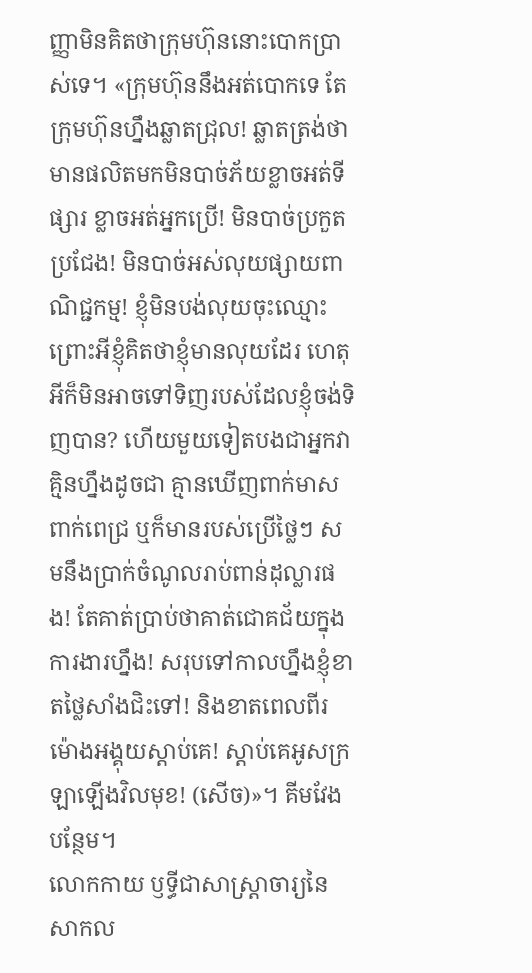ញ្ញាមិនគិតថាក្រុមហ៊ុននោះបោកប្រាស់ទេ។ «ក្រុមហ៊ុននឹងអត់បោកទេ តែក្រុមហ៊ុនហ្នឹងឆ្លាតជ្រុល! ឆ្លាតត្រង់ថា មានផលិតមកមិនបាច់ភ័យខ្លាចអត់ទីផ្សារ ខ្លាចអត់អ្នកប្រើ! មិនបាច់ប្រកួតប្រជែង! មិនបាច់អស់លុយផ្សាយពាណិជ្ជកម្ម! ខ្ញុំមិនបង់លុយចុះឈ្មោះព្រោះអីខ្ញុំគិតថាខ្ញុំមានលុយដែរ ហេតុអីក៏មិនអាចទៅទិញរបស់ដែលខ្ញុំចង់ទិញបាន? ហើយមួយទៀតបងជាអ្នកវាគ្មិនហ្នឹងដូចជា គ្មានឃើញពាក់មាសពាក់ពេជ្រ ឬក៏មានរបស់ប្រើថ្លៃៗ សមនឹងប្រាក់ចំណូលរាប់ពាន់ដុល្លារផង! តែគាត់ប្រាប់ថាគាត់ជោគជ័យក្នុងការងារហ្នឹង! សរុបទៅកាលហ្នឹងខ្ញុំខាតថ្លៃសាំងជិះទៅ! និងខាតពេលពីរម៉ោងអង្គុយស្ដាប់គេ! ស្ដាប់គេអូសក្រឡាឡើងវិលមុខ! (សើច)»។ គីមវែង បន្ថែម។
លោកកាយ ឫទ្ធីជាសាស្ត្រាចារ្យនៃសាកល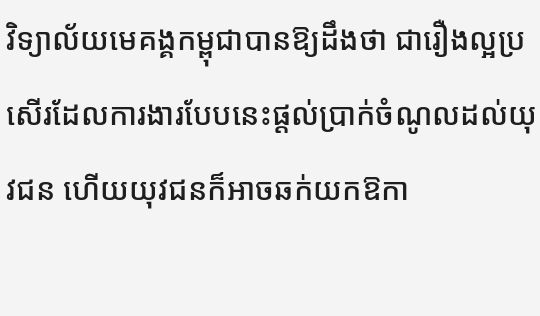វិទ្យាល័យមេគង្គកម្ពុជាបានឱ្យដឹងថា ជារឿងល្អប្រសើរដែលការងារបែបនេះផ្ដល់ប្រាក់ចំណូលដល់យុវជន ហើយយុវជនក៏អាចឆក់យកឱកា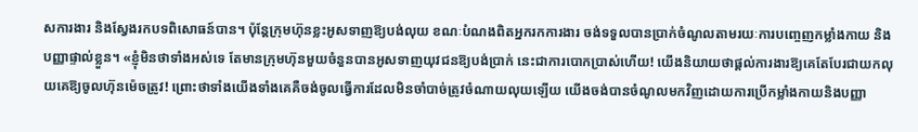សការងារ និងស្វែងរកបទពិសោធន៍បាន។ ប៉ុន្តែក្រុមហ៊ុនខ្លះអូសទាញឱ្យបង់លុយ ខណៈបំណងពិតអ្នករកការងារ ចង់ទទួលបានប្រាក់ចំណូលតាមរយៈការបញ្ចេញកម្លាំងកាយ និងបញ្ញាផ្ទាល់ខ្លួន។ «ខ្ញុំមិនថាទាំងអស់ទេ តែមានក្រុមហ៊ុនមួយចំនួនបានអូសទាញយុវជនឱ្យបង់ប្រាក់ នេះជាការបោកប្រាស់ហើយ! យើងនិយាយថាផ្ដល់ការងារឱ្យគេតែបែរជាយកលុយគេឱ្យចូលហ៊ុនម៉េចត្រូវ! ព្រោះថាទាំងយើងទាំងគេគឺចង់ចូលធ្វើការដែលមិនចាំបាច់ត្រូវចំណាយលុយឡើយ យើងចង់បានចំណូលមកវិញដោយការប្រើកម្លាំងកាយនិងបញ្ញា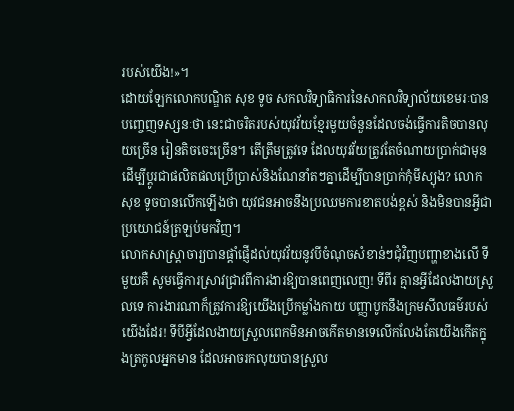របស់យើង!»។
ដោយឡែកលោកបណ្ឌិត សុខ ទូច សកលវិទ្យាធិការនៃសាកលវិទ្យាល័យខេមរៈបានបញ្ចេញទស្សនៈថា នេះជាចរិតរបស់យុវវ័យខ្មែរមួយចំនួនដែលចង់ធ្វើការតិចបានលុយច្រើន រៀនតិចចេះច្រើន។ តើត្រឹមត្រូវទេ ដែលយុវវ័យត្រូវតែចំណាយប្រាក់ជាមុន ដើម្បីប្ដូរជាផលិតផលប្រើប្រាស់និងណែនាំតៗគ្នាដើម្បីបានប្រាក់កុំមីស្យុង? លោកសុខ ទូចបានលើកឡើងថា យុវជនអាចនឹងប្រឈមការខាតបង់ខ្ពស់ និងមិនបានអ្វីជាប្រយោជន៍ត្រឡប់មកវិញ។
លោកសាស្ត្រាចារ្យបានផ្ដាំផ្ញើដល់យុវវ័យនូវបីចំណុចសំខាន់ៗជុំវិញបញ្ហាខាងលើ ទីមួយគឺ សូមធ្វើការស្រាវជ្រាវពីការងារឱ្យបានពេញលេញ! ទីពីរ គ្មានអ្វីដែលងាយស្រួលទេ ការងារណាក៏ត្រូវការឱ្យយើងប្រើកម្លាំងកាយ បញ្ញាបូកនឹងក្រមសីលធម៌របស់យើងដែរ! ទីបីអ្វីដែលងាយស្រួលពេកមិនអាចកើតមានទេលើកលែងតែយើងកើតក្នុងត្រកូលអ្នកមាន ដែលអាចរកលុយបានស្រួល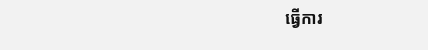ធ្វើការ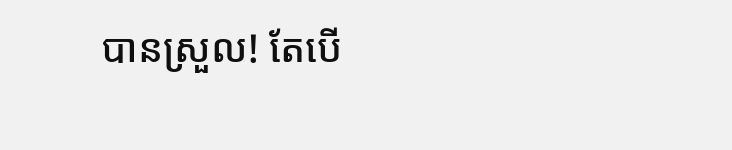បានស្រួល! តែបើ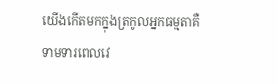យើងកើតមកក្នុងត្រកូលអ្នកធម្មតាគឺទាមទារពេលវេ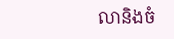លានិងចំ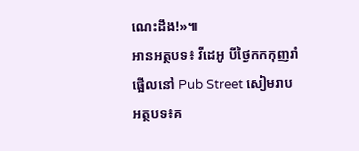ណេះដឹង!»៕
អានអត្ថបទ៖ វីដេអូ បីថ្ងៃកកកុញរាំផ្អើលនៅ Pub Street សៀមរាប
អត្ថបទ៖គ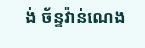ង់ ច័ន្ទវ៉ាន់ណេង